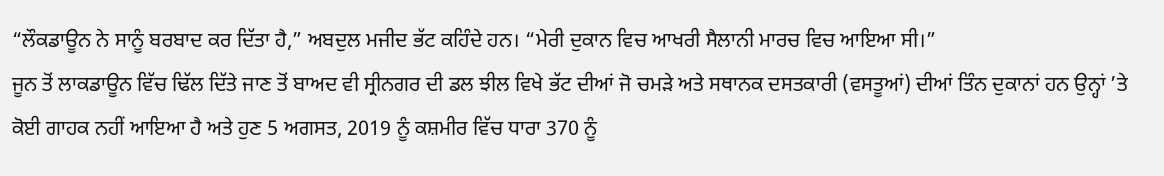“ਲੌਕਡਾਊਨ ਨੇ ਸਾਨੂੰ ਬਰਬਾਦ ਕਰ ਦਿੱਤਾ ਹੈ,” ਅਬਦੁਲ ਮਜੀਦ ਭੱਟ ਕਹਿੰਦੇ ਹਨ। “ਮੇਰੀ ਦੁਕਾਨ ਵਿਚ ਆਖਰੀ ਸੈਲਾਨੀ ਮਾਰਚ ਵਿਚ ਆਇਆ ਸੀ।”
ਜੂਨ ਤੋਂ ਲਾਕਡਾਊਨ ਵਿੱਚ ਢਿੱਲ ਦਿੱਤੇ ਜਾਣ ਤੋਂ ਬਾਅਦ ਵੀ ਸ੍ਰੀਨਗਰ ਦੀ ਡਲ ਝੀਲ ਵਿਖੇ ਭੱਟ ਦੀਆਂ ਜੋ ਚਮੜੇ ਅਤੇ ਸਥਾਨਕ ਦਸਤਕਾਰੀ (ਵਸਤੂਆਂ) ਦੀਆਂ ਤਿੰਨ ਦੁਕਾਨਾਂ ਹਨ ਉਨ੍ਹਾਂ ’ਤੇ ਕੋਈ ਗਾਹਕ ਨਹੀਂ ਆਇਆ ਹੈ ਅਤੇ ਹੁਣ 5 ਅਗਸਤ, 2019 ਨੂੰ ਕਸ਼ਮੀਰ ਵਿੱਚ ਧਾਰਾ 370 ਨੂੰ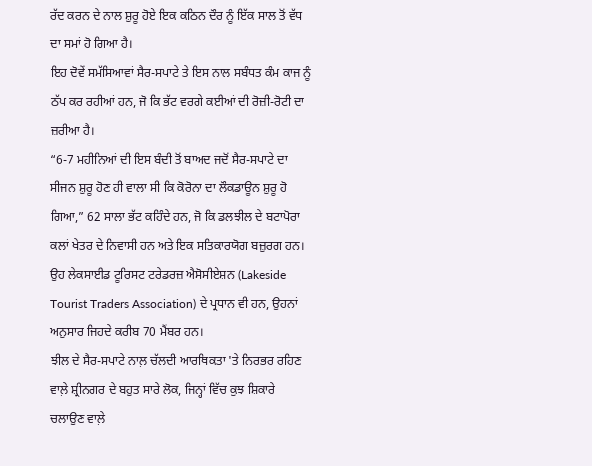ਰੱਦ ਕਰਨ ਦੇ ਨਾਲ ਸ਼ੁਰੂ ਹੋਏ ਇਕ ਕਠਿਨ ਦੌਰ ਨੂੰ ਇੱਕ ਸਾਲ ਤੋਂ ਵੱਧ ਦਾ ਸਮਾਂ ਹੋ ਗਿਆ ਹੈ।
ਇਹ ਦੋਵੇਂ ਸਮੱਸਿਆਵਾਂ ਸੈਰ-ਸਪਾਟੇ ਤੇ ਇਸ ਨਾਲ ਸਬੰਧਤ ਕੰਮ ਕਾਜ ਨੂੰ ਠੱਪ ਕਰ ਰਹੀਆਂ ਹਨ, ਜੋ ਕਿ ਭੱਟ ਵਰਗੇ ਕਈਆਂ ਦੀ ਰੋਜ਼ੀ-ਰੋਟੀ ਦਾ ਜ਼ਰੀਆ ਹੈ।
“6-7 ਮਹੀਨਿਆਂ ਦੀ ਇਸ ਬੰਦੀ ਤੋਂ ਬਾਅਦ ਜਦੋਂ ਸੈਰ-ਸਪਾਟੇ ਦਾ ਸੀਜਨ ਸ਼ੁਰੂ ਹੋਣ ਹੀ ਵਾਲਾ ਸੀ ਕਿ ਕੋਰੋਨਾ ਦਾ ਲੌਕਡਾਊਨ ਸ਼ੁਰੂ ਹੋ ਗਿਆ,” 62 ਸਾਲਾ ਭੱਟ ਕਹਿੰਦੇ ਹਨ, ਜੋ ਕਿ ਡਲਝੀਲ ਦੇ ਬਟਾਪੋਰਾ ਕਲਾਂ ਖੇਤਰ ਦੇ ਨਿਵਾਸੀ ਹਨ ਅਤੇ ਇਕ ਸਤਿਕਾਰਯੋਗ ਬਜ਼ੁਰਗ ਹਨ। ਉਹ ਲੇਕਸਾਈਡ ਟੂਰਿਸਟ ਟਰੇਡਰਜ਼ ਐਸੋਸੀਏਸ਼ਨ (Lakeside Tourist Traders Association) ਦੇ ਪ੍ਰਧਾਨ ਵੀ ਹਨ, ਉਹਨਾਂ ਅਨੁਸਾਰ ਜਿਹਦੇ ਕਰੀਬ 70 ਮੈਂਬਰ ਹਨ।
ਝੀਲ ਦੇ ਸੈਰ-ਸਪਾਟੇ ਨਾਲ਼ ਚੱਲਦੀ ਆਰਥਿਕਤਾ 'ਤੇ ਨਿਰਭਰ ਰਹਿਣ ਵਾਲ਼ੇ ਸ਼੍ਰੀਨਗਰ ਦੇ ਬਹੁਤ ਸਾਰੇ ਲੋਕ, ਜਿਨ੍ਹਾਂ ਵਿੱਚ ਕੁਝ ਸ਼ਿਕਾਰੇ ਚਲਾਉਣ ਵਾਲ਼ੇ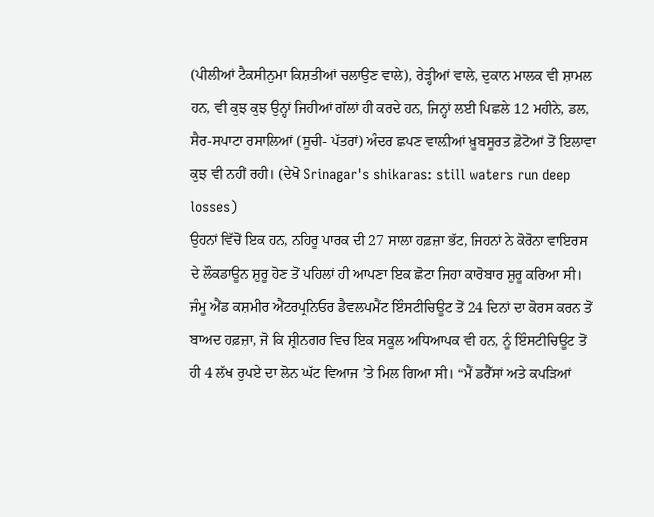(ਪੀਲੀਆਂ ਟੈਕਸੀਨੁਮਾ ਕਿਸ਼ਤੀਆਂ ਚਲਾਉਣ ਵਾਲੇ), ਰੇੜ੍ਹੀਆਂ ਵਾਲੇ, ਦੁਕਾਨ ਮਾਲਕ ਵੀ ਸ਼ਾਮਲ ਹਨ, ਵੀ ਕੁਝ ਕੁਝ ਉਨ੍ਹਾਂ ਜਿਹੀਆਂ ਗੱਲਾਂ ਹੀ ਕਰਦੇ ਹਨ, ਜਿਨ੍ਹਾਂ ਲਈ ਪਿਛਲੇ 12 ਮਹੀਨੇ, ਡਲ, ਸੈਰ-ਸਪਾਟਾ ਰਸਾਲਿਆਂ (ਸੂਚੀ- ਪੱਤਰਾਂ) ਅੰਦਰ ਛਪਣ ਵਾਲ਼ੀਆਂ ਖ਼ੂਬਸੂਰਤ ਫ਼ੋਟੋਆਂ ਤੋਂ ਇਲਾਵਾ ਕੁਝ ਵੀ ਨਹੀਂ ਰਹੀ। (ਦੇਖੋ Srinagar's shikaras: still waters run deep losses)
ਉਹਨਾਂ ਵਿੱਚੋਂ ਇਕ ਹਨ, ਨਹਿਰੂ ਪਾਰਕ ਦੀ 27 ਸਾਲਾ ਹਫ਼ਜ਼ਾ ਭੱਟ, ਜਿਹਨਾਂ ਨੇ ਕੋਰੋਨਾ ਵਾਇਰਸ ਦੇ ਲੌਕਡਾਊਨ ਸ਼ੁਰੂ ਹੋਣ ਤੋਂ ਪਹਿਲਾਂ ਹੀ ਆਪਣਾ ਇਕ ਛੋਟਾ ਜਿਹਾ ਕਾਰੋਬਾਰ ਸ਼ੁਰੂ ਕਰਿਆ ਸੀ। ਜੰਮੂ ਐਂਡ ਕਸ਼ਮੀਰ ਐਂਟਰਪ੍ਰਨਿਓਰ ਡੈਵਲਪਮੈਂਟ ਇੰਸਟੀਚਿਊਟ ਤੋਂ 24 ਦਿਨਾਂ ਦਾ ਕੋਰਸ ਕਰਨ ਤੋਂ ਬਾਅਦ ਹਫ਼ਜ਼ਾ, ਜੋ ਕਿ ਸ਼੍ਰੀਨਗਰ ਵਿਚ ਇਕ ਸਕੂਲ ਅਧਿਆਪਕ ਵੀ ਹਨ, ਨੂੰ ਇੰਸਟੀਚਿਊਟ ਤੋਂ ਹੀ 4 ਲੱਖ ਰੁਪਏ ਦਾ ਲੋਨ ਘੱਟ ਵਿਆਜ ’ਤੇ ਮਿਲ ਗਿਆ ਸੀ। “ਮੈਂ ਡਰੈੱਸਾਂ ਅਤੇ ਕਪੜਿਆਂ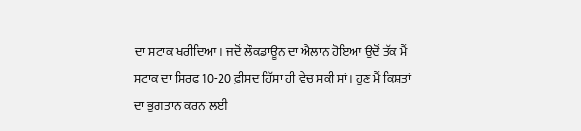ਦਾ ਸਟਾਕ ਖਰੀਦਿਆ। ਜਦੋਂ ਲੌਕਡਾਊਨ ਦਾ ਐਲਾਨ ਹੋਇਆ ਉਦੋਂ ਤੱਕ ਮੈਂ ਸਟਾਕ ਦਾ ਸਿਰਫ 10-20 ਫ਼ੀਸਦ ਹਿੱਸਾ ਹੀ ਵੇਚ ਸਕੀ ਸਾਂ। ਹੁਣ ਮੈਂ ਕਿਸ਼ਤਾਂ ਦਾ ਭੁਗਤਾਨ ਕਰਨ ਲਈ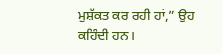ਮੁਸ਼ੱਕਤ ਕਰ ਰਹੀ ਹਾਂ,” ਉਹ ਕਹਿੰਦੀ ਹਨ।